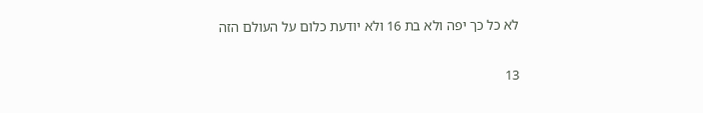לא כל כך יפה ולא בת 16 ולא יודעת כלום על העולם הזה

13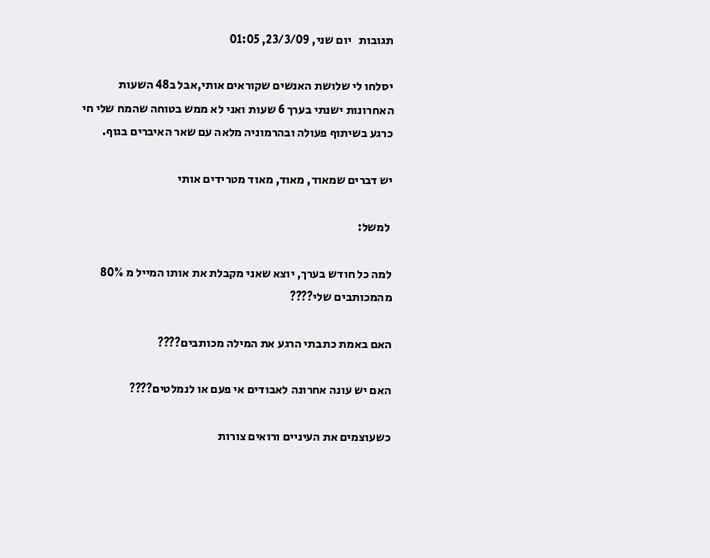תגובות   יום שני, 23/3/09, 01:05

יסלחו לי שלושת האנשים שקוראים אותי,אבל ב48 השעות האחרונות ישנתי בערך 6 שעות ואני לא ממש בטוחה שהמח שלי חי כרגע בשיתוף פעולה ובהרמוניה מלאה עם שאר האיברים בגוף.

יש דברים שמאוד, מאוד, מאוד מטרידים אותי

 למשל:

למה כל חודש בערך, יוצא שאני מקבלת את אותו המייל מ 80% מהמכותבים שלי????

האם באמת כתבתי הרגע את המילה מכותבים????

האם יש עונה אחרונה לאבודים אי פעם או לנמלטים????

כשעוצמים את העיניים ורואים צורות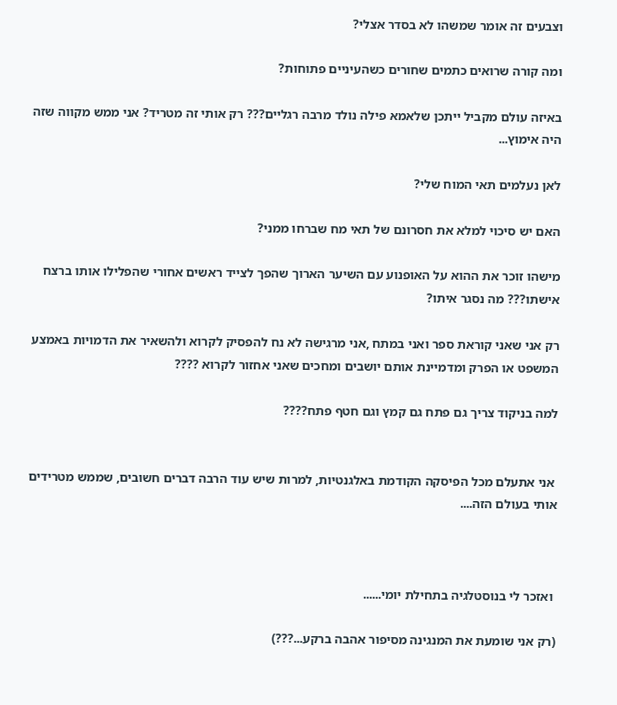וצבעים זה אומר שמשהו לא בסדר אצלי?

ומה קורה שרואים כתמים שחורים כשהעיניים פתוחות?

באיזה עולם מקביל ייתכן שלאמא פילה נולד מרבה רגליים??? רק אותי זה מטריד? אני ממש מקווה שזה היה אימוץ...

לאן נעלמים תאי המוח שלי?

האם יש סיכוי למלא את חסרונם של תאי מח שברחו ממני?

מישהו זוכר את ההוא על האופנוע עם השיער הארוך שהפך לצייד ראשים אחורי שהפלילו אותו ברצח אישתו??? מה נסגר איתו?

רק אני שאני קוראת ספר ואני במתח ,אני מרגישה לא נח להפסיק לקרוא ולהשאיר את הדמויות באמצע המשפט או הפרק ומדמיינת אותם יושבים ומחכים שאני אחזור לקרוא ????

למה בניקוד צריך גם פתח גם קמץ וגם חטף פתח????


 אני אתעלם מכל הפיסקה הקודמת באלגנטיות, למרות שיש עוד הרבה דברים חשובים, שממש מטרידים אותי בעולם הזה....



 ואזכר לי בנוסטלגיה בתחילת יומי......

(רק אני שומעת את המנגינה מסיפור אהבה ברקע...???)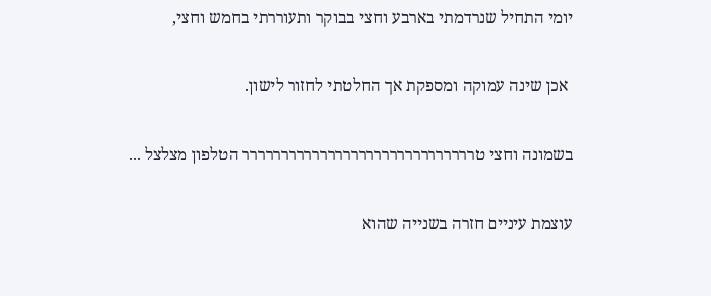יומי התחיל שנרדמתי בארבע וחצי בבוקר ותעוררתי בחמש וחצי,

 אכן שינה עמוקה ומספקת אך החלטתי לחזור לישון.

בשמונה וחצי טרררררררררררררררררררררררררררררר הטלפון מצלצל ...

עוצמת עיניים חזרה בשנייה שהוא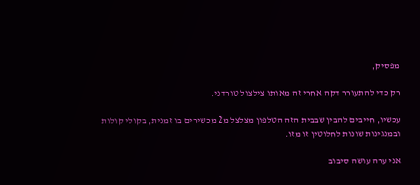מפסיק,

רק כדי להתעורר דקה אחרי זה מאותו צילצול טורדני.

עכשיו, חייבים להבין שבבית הזה הטלפון מצלצל מ2 מכשירים בו זמנית, בקולי קולות ובמנגינות שונות לחלוטין זו מזו.

אני ערה עושה סיבוב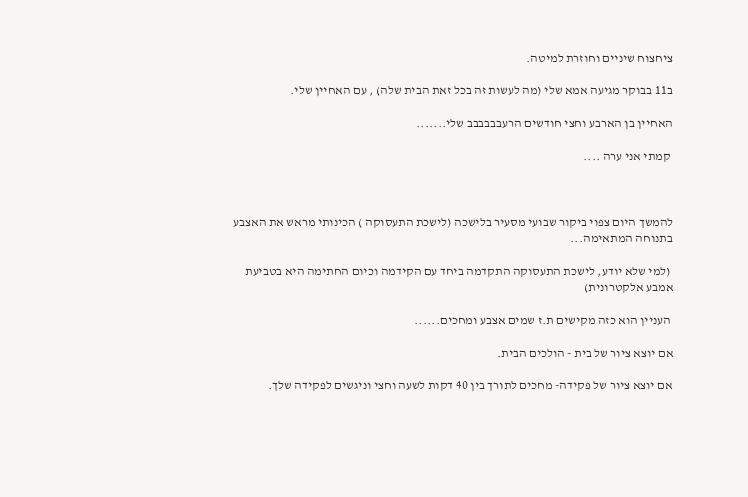ציחצוח שיניים וחוזרת למיטה.

ב11 בבוקר מגיעה אמא שלי (מה לעשות זה בכל זאת הבית שלה) , עם האחיין שלי.

האחיין בן הארבע וחצי חודשים הרעבבבבבב שלי.......

 קמתי אני ערה ....



להמשך היום צפוי ביקור שבועי מסעיר בלישכה (לישכת התעסוקה ) הכינותי מראש את האצבע בתנוחה המתאימה...

 (למי שלא יודע, לישכת התעסוקה התקדמה ביחד עם הקידמה וכיום החתימה היא בטביעת אמבע אלקטרונית)

 העניין הוא כזה מקישים ת.ז שמים אצבע ומחכים......

אם יוצא ציור של בית - הולכים הבית.

אם יוצא ציור של פקידה- מחכים לתורך בין 40 דקות לשעה וחצי וניגשים לפקידה שלך.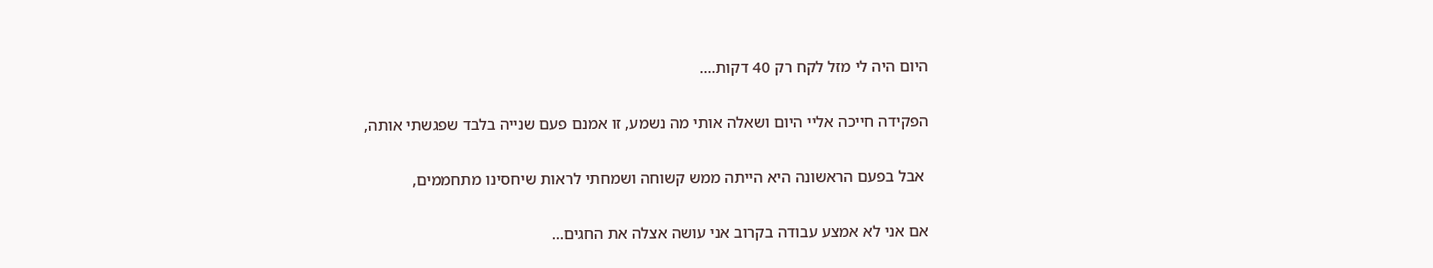היום היה לי מזל לקח רק 40 דקות....

הפקידה חייכה אליי היום ושאלה אותי מה נשמע, זו אמנם פעם שנייה בלבד שפגשתי אותה,

 אבל בפעם הראשונה היא הייתה ממש קשוחה ושמחתי לראות שיחסינו מתחממים,

אם אני לא אמצע עבודה בקרוב אני עושה אצלה את החגים...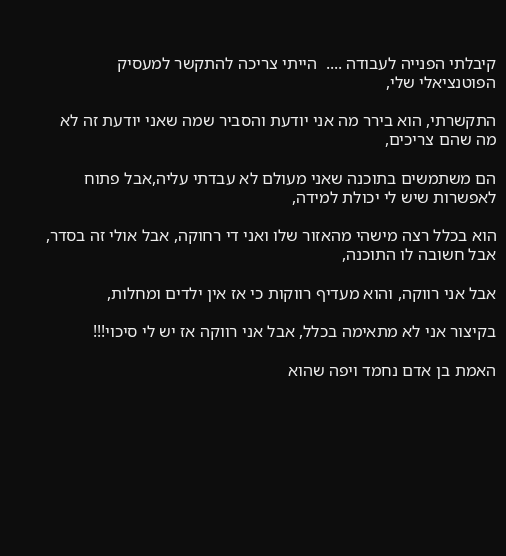קיבלתי הפנייה לעבודה ....  הייתי צריכה להתקשר למעסיק הפוטנציאלי שלי,

התקשרתי, הוא בירר מה אני יודעת והסביר שמה שאני יודעת זה לא מה שהם צריכים,

הם משתמשים בתוכנה שאני מעולם לא עבדתי עליה,אבל פתוח לאפשרות שיש לי יכולת למידה,

הוא בכלל רצה מישהי מהאזור שלו ואני די רחוקה, אבל אולי זה בסדר, אבל חשובה לו התוכנה,

אבל אני רווקה, והוא מעדיף רווקות כי אז אין ילדים ומחלות,

בקיצור אני לא מתאימה בכלל, אבל אני רווקה אז יש לי סיכוי!!!

האמת בן אדם נחמד ויפה שהוא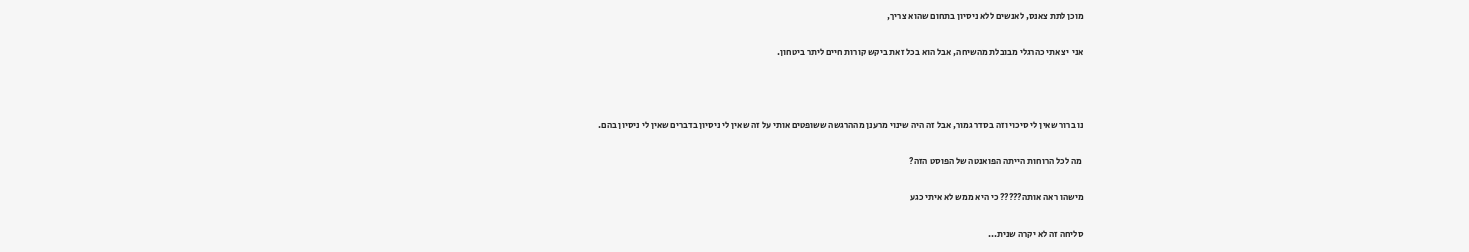מוכן לתת צאנס, לאנשים ללא ניסיון בתחום שהוא צריך,

אני  יצאתי כהרגלי מבובלת מהשיחה, אבל הוא בכל זאת ביקש קורות חיים ליתר ביטחון.



נו ברור שאין לי סיכוי וזה בסדר גמור, אבל זה היה שינוי מרענן מההרגשה ששופטים אותי על זה שאין לי ניסיון בדברים שאין לי ניסיון בהם.

 מה לכל הרוחות הייתה הפואנטה של הפוסט הזה?

מישהו ראה אותה????? כי היא ממש לא איתי כגע

סליחה זה לא יקרה שנית...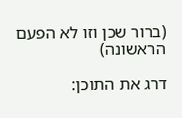(ברור שכן וזו לא הפעם הראשונה)

דרג את התוכן: